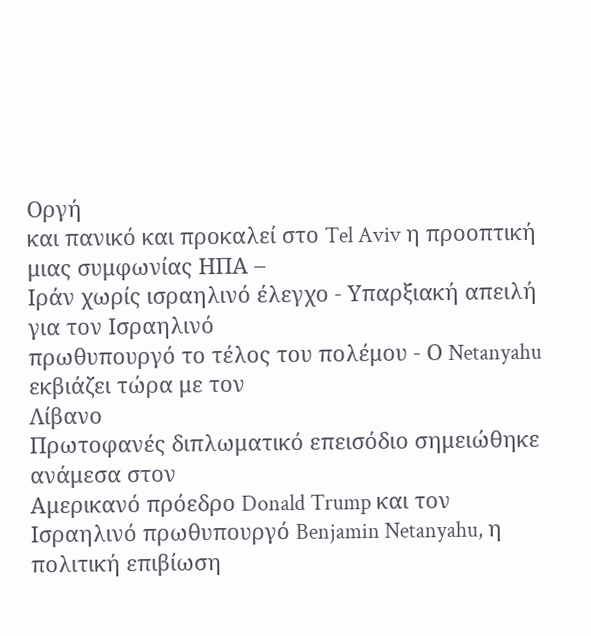Οργή
και πανικό και προκαλεί στο Tel Aviv η προοπτική μιας συμφωνίας ΗΠΑ –
Ιράν χωρίς ισραηλινό έλεγχο - Υπαρξιακή απειλή για τον Ισραηλινό
πρωθυπουργό το τέλος του πολέμου - Ο Netanyahu εκβιάζει τώρα με τον
Λίβανο
Πρωτοφανές διπλωματικό επεισόδιο σημειώθηκε ανάμεσα στον
Αμερικανό πρόεδρο Donald Trump και τον Ισραηλινό πρωθυπουργό Benjamin Netanyahu, η πολιτική επιβίωση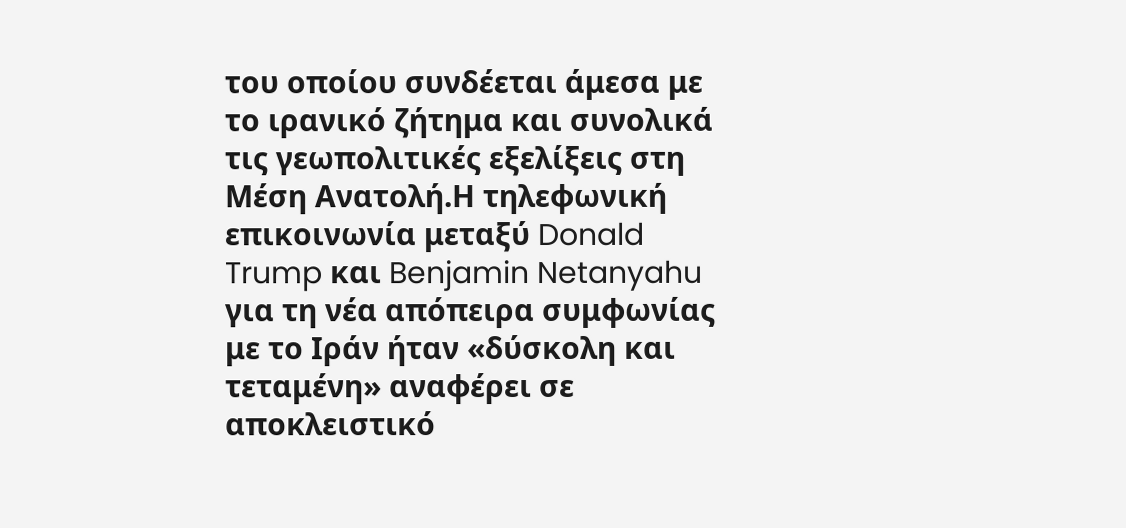του οποίου συνδέεται άμεσα με το ιρανικό ζήτημα και συνολικά τις γεωπολιτικές εξελίξεις στη Μέση Ανατολή.Η τηλεφωνική επικοινωνία μεταξύ Donald Trump και Benjamin Netanyahu για τη νέα απόπειρα συμφωνίας με το Ιράν ήταν «δύσκολη και τεταμένη» αναφέρει σε αποκλειστικό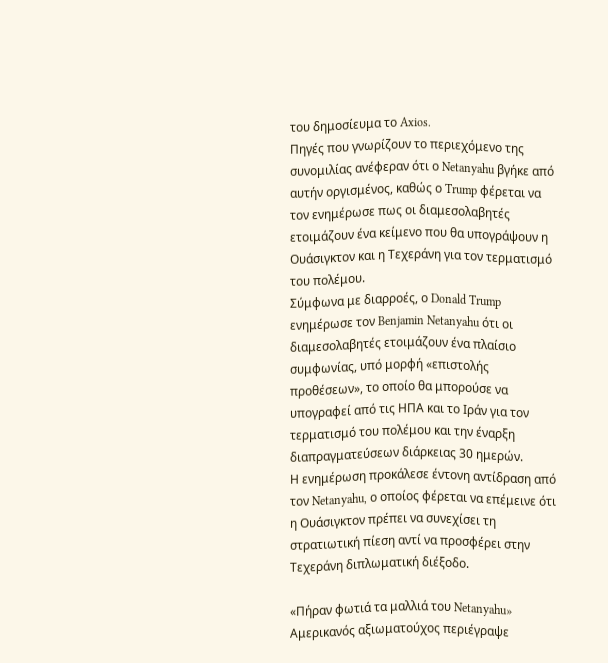του δημοσίευμα το Axios.
Πηγές που γνωρίζουν το περιεχόμενο της συνομιλίας ανέφεραν ότι ο Netanyahu βγήκε από αυτήν οργισμένος, καθώς ο Trump φέρεται να τον ενημέρωσε πως οι διαμεσολαβητές ετοιμάζουν ένα κείμενο που θα υπογράψουν η Ουάσιγκτον και η Τεχεράνη για τον τερματισμό του πολέμου.
Σύμφωνα με διαρροές, ο Donald Trump ενημέρωσε τον Benjamin Netanyahu ότι οι διαμεσολαβητές ετοιμάζουν ένα πλαίσιο συμφωνίας, υπό μορφή «επιστολής προθέσεων», το οποίο θα μπορούσε να υπογραφεί από τις ΗΠΑ και το Ιράν για τον τερματισμό του πολέμου και την έναρξη διαπραγματεύσεων διάρκειας 30 ημερών.
Η ενημέρωση προκάλεσε έντονη αντίδραση από τον Netanyahu, ο οποίος φέρεται να επέμεινε ότι η Ουάσιγκτον πρέπει να συνεχίσει τη στρατιωτική πίεση αντί να προσφέρει στην Τεχεράνη διπλωματική διέξοδο.

«Πήραν φωτιά τα μαλλιά του Netanyahu»
Αμερικανός αξιωματούχος περιέγραψε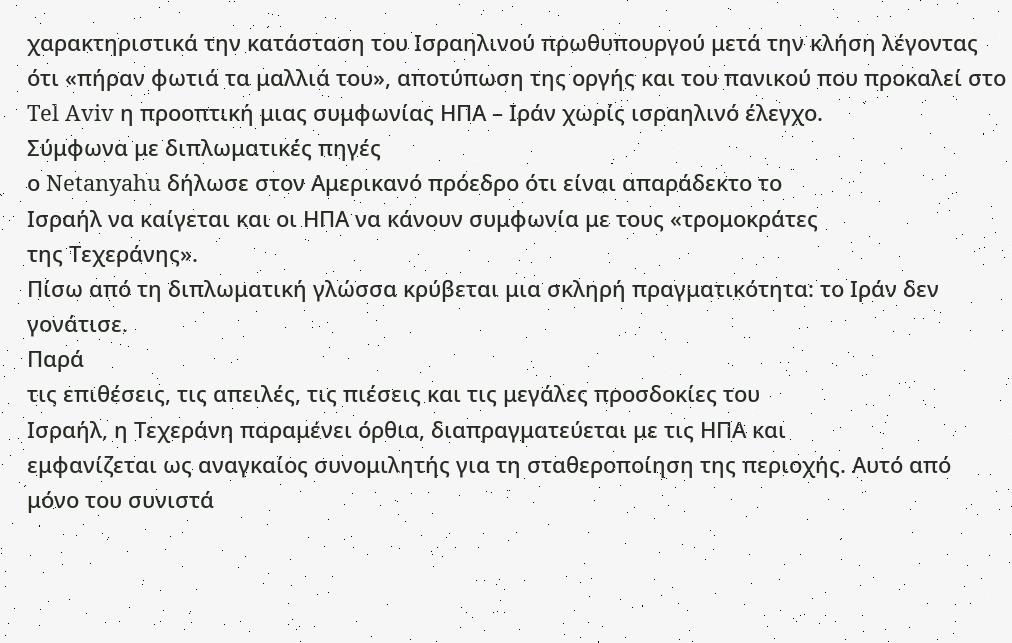χαρακτηριστικά την κατάσταση του Ισραηλινού πρωθυπουργού μετά την κλήση λέγοντας ότι «πήραν φωτιά τα μαλλιά του», αποτύπωση της οργής και του πανικού που προκαλεί στο Tel Aviv η προοπτική μιας συμφωνίας ΗΠΑ – Ιράν χωρίς ισραηλινό έλεγχο.
Σύμφωνα με διπλωματικές πηγές
ο Netanyahu δήλωσε στον Αμερικανό πρόεδρο ότι είναι απαράδεκτο το
Ισραήλ να καίγεται και οι ΗΠΑ να κάνουν συμφωνία με τους «τρομοκράτες
της Τεχεράνης».
Πίσω από τη διπλωματική γλώσσα κρύβεται μια σκληρή πραγματικότητα: το Ιράν δεν γονάτισε.
Παρά
τις επιθέσεις, τις απειλές, τις πιέσεις και τις μεγάλες προσδοκίες του
Ισραήλ, η Τεχεράνη παραμένει όρθια, διαπραγματεύεται με τις ΗΠΑ και
εμφανίζεται ως αναγκαίος συνομιλητής για τη σταθεροποίηση της περιοχής. Αυτό από μόνο του συνιστά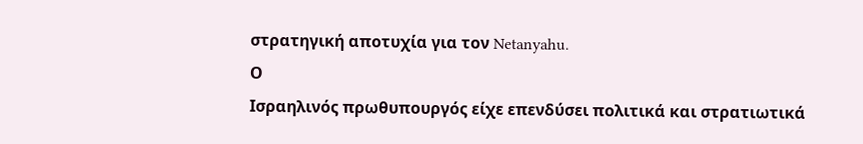στρατηγική αποτυχία για τον Netanyahu.
Ο
Ισραηλινός πρωθυπουργός είχε επενδύσει πολιτικά και στρατιωτικά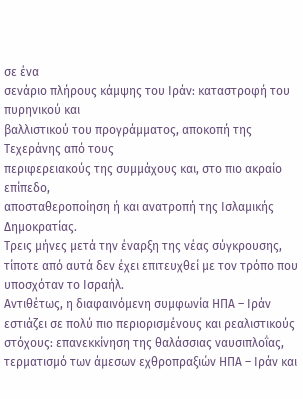σε ένα
σενάριο πλήρους κάμψης του Ιράν: καταστροφή του πυρηνικού και
βαλλιστικού του προγράμματος, αποκοπή της Τεχεράνης από τους
περιφερειακούς της συμμάχους και, στο πιο ακραίο επίπεδο,
αποσταθεροποίηση ή και ανατροπή της Ισλαμικής Δημοκρατίας.
Τρεις μήνες μετά την έναρξη της νέας σύγκρουσης, τίποτε από αυτά δεν έχει επιτευχθεί με τον τρόπο που υποσχόταν το Ισραήλ.
Αντιθέτως, η διαφαινόμενη συμφωνία ΗΠΑ – Ιράν εστιάζει σε πολύ πιο περιορισμένους και ρεαλιστικούς στόχους: επανεκκίνηση της θαλάσσιας ναυσιπλοΐας, τερματισμό των άμεσων εχθροπραξιών ΗΠΑ – Ιράν και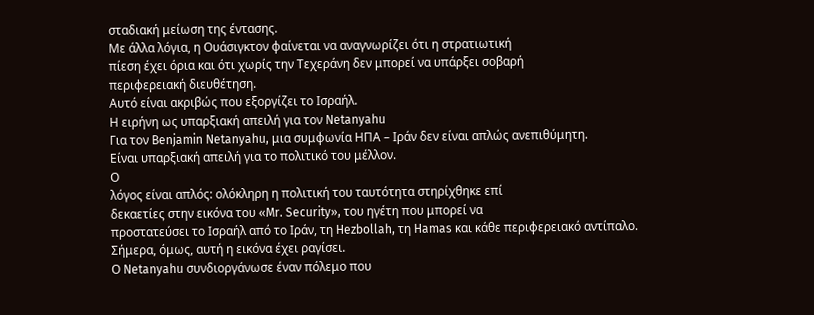σταδιακή μείωση της έντασης.
Με άλλα λόγια, η Ουάσιγκτον φαίνεται να αναγνωρίζει ότι η στρατιωτική
πίεση έχει όρια και ότι χωρίς την Τεχεράνη δεν μπορεί να υπάρξει σοβαρή
περιφερειακή διευθέτηση.
Αυτό είναι ακριβώς που εξοργίζει το Ισραήλ.
Η ειρήνη ως υπαρξιακή απειλή για τον Netanyahu
Για τον Benjamin Netanyahu, μια συμφωνία ΗΠΑ – Ιράν δεν είναι απλώς ανεπιθύμητη.
Είναι υπαρξιακή απειλή για το πολιτικό του μέλλον.
Ο
λόγος είναι απλός: ολόκληρη η πολιτική του ταυτότητα στηρίχθηκε επί
δεκαετίες στην εικόνα του «Mr. Security», του ηγέτη που μπορεί να
προστατεύσει το Ισραήλ από το Ιράν, τη Hezbollah, τη Hamas και κάθε περιφερειακό αντίπαλο.
Σήμερα, όμως, αυτή η εικόνα έχει ραγίσει.
Ο Netanyahu συνδιοργάνωσε έναν πόλεμο που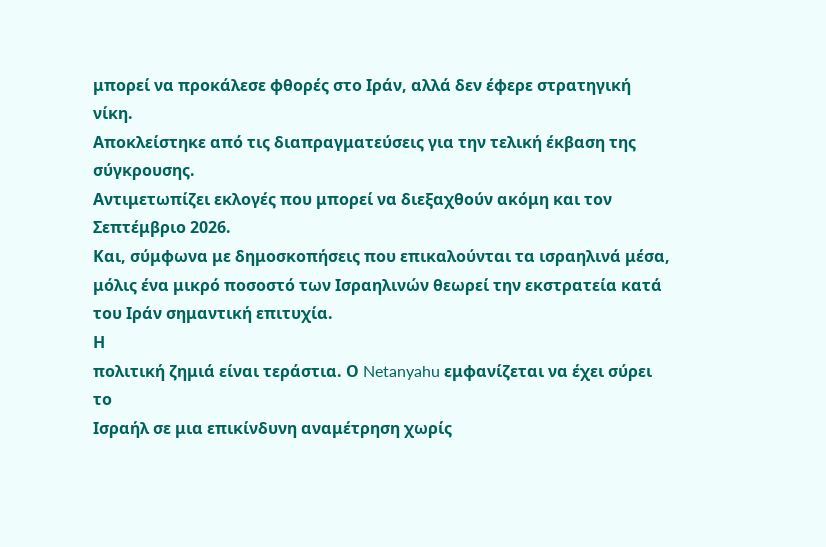μπορεί να προκάλεσε φθορές στο Ιράν, αλλά δεν έφερε στρατηγική νίκη.
Αποκλείστηκε από τις διαπραγματεύσεις για την τελική έκβαση της σύγκρουσης.
Αντιμετωπίζει εκλογές που μπορεί να διεξαχθούν ακόμη και τον Σεπτέμβριο 2026.
Και, σύμφωνα με δημοσκοπήσεις που επικαλούνται τα ισραηλινά μέσα, μόλις ένα μικρό ποσοστό των Ισραηλινών θεωρεί την εκστρατεία κατά του Ιράν σημαντική επιτυχία.
Η
πολιτική ζημιά είναι τεράστια. Ο Netanyahu εμφανίζεται να έχει σύρει το
Ισραήλ σε μια επικίνδυνη αναμέτρηση χωρίς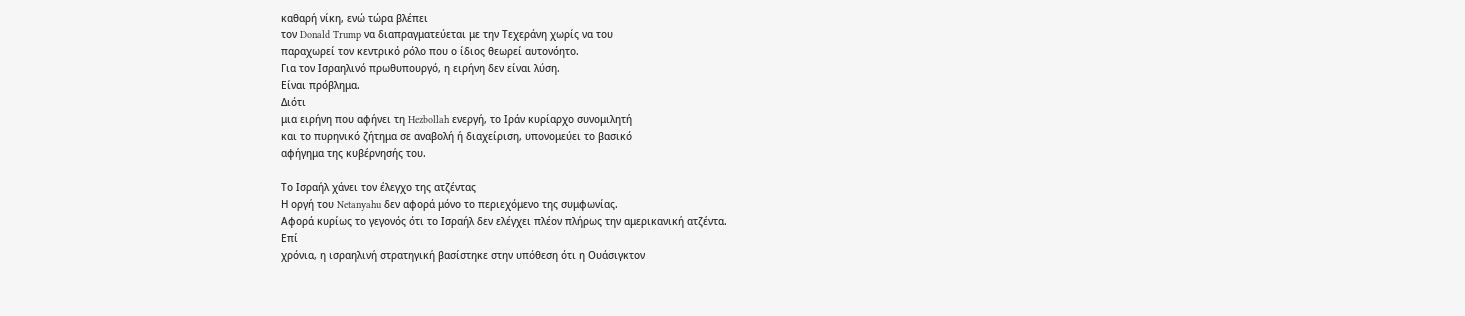καθαρή νίκη, ενώ τώρα βλέπει
τον Donald Trump να διαπραγματεύεται με την Τεχεράνη χωρίς να του
παραχωρεί τον κεντρικό ρόλο που ο ίδιος θεωρεί αυτονόητο.
Για τον Ισραηλινό πρωθυπουργό, η ειρήνη δεν είναι λύση.
Είναι πρόβλημα.
Διότι
μια ειρήνη που αφήνει τη Hezbollah ενεργή, το Ιράν κυρίαρχο συνομιλητή
και το πυρηνικό ζήτημα σε αναβολή ή διαχείριση, υπονομεύει το βασικό
αφήγημα της κυβέρνησής του.

Το Ισραήλ χάνει τον έλεγχο της ατζέντας
Η οργή του Netanyahu δεν αφορά μόνο το περιεχόμενο της συμφωνίας.
Αφορά κυρίως το γεγονός ότι το Ισραήλ δεν ελέγχει πλέον πλήρως την αμερικανική ατζέντα.
Επί
χρόνια, η ισραηλινή στρατηγική βασίστηκε στην υπόθεση ότι η Ουάσιγκτον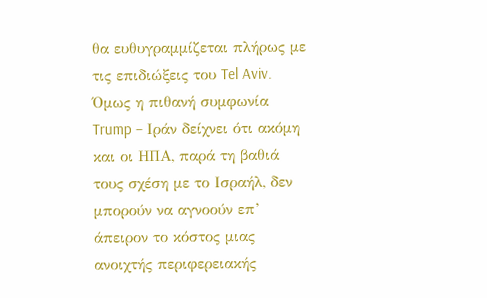θα ευθυγραμμίζεται πλήρως με τις επιδιώξεις του Tel Aviv.
Όμως η πιθανή συμφωνία Trump – Ιράν δείχνει ότι ακόμη και οι ΗΠΑ, παρά τη βαθιά τους σχέση με το Ισραήλ, δεν μπορούν να αγνοούν επ’ άπειρον το κόστος μιας ανοιχτής περιφερειακής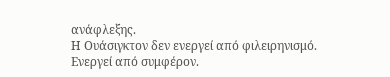ανάφλεξης.
Η Ουάσιγκτον δεν ενεργεί από φιλειρηνισμό.
Ενεργεί από συμφέρον.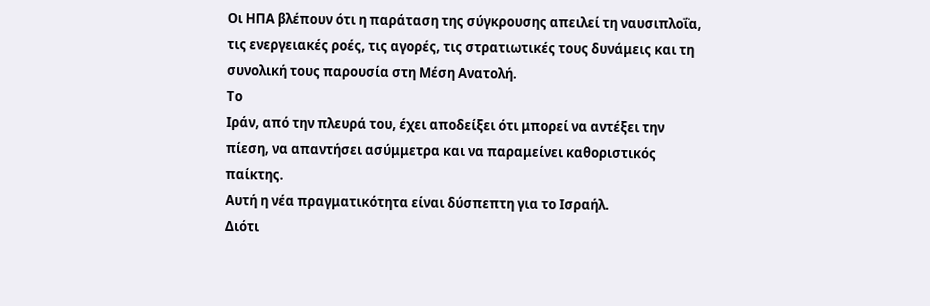Οι ΗΠΑ βλέπουν ότι η παράταση της σύγκρουσης απειλεί τη ναυσιπλοΐα, τις ενεργειακές ροές, τις αγορές, τις στρατιωτικές τους δυνάμεις και τη συνολική τους παρουσία στη Μέση Ανατολή.
Το
Ιράν, από την πλευρά του, έχει αποδείξει ότι μπορεί να αντέξει την
πίεση, να απαντήσει ασύμμετρα και να παραμείνει καθοριστικός παίκτης.
Αυτή η νέα πραγματικότητα είναι δύσπεπτη για το Ισραήλ.
Διότι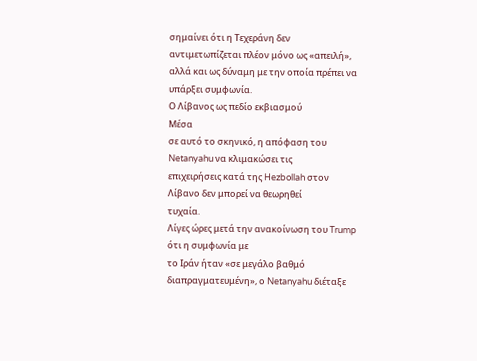σημαίνει ότι η Τεχεράνη δεν αντιμετωπίζεται πλέον μόνο ως «απειλή», αλλά και ως δύναμη με την οποία πρέπει να υπάρξει συμφωνία.
Ο Λίβανος ως πεδίο εκβιασμού
Μέσα
σε αυτό το σκηνικό, η απόφαση του Netanyahu να κλιμακώσει τις
επιχειρήσεις κατά της Hezbollah στον Λίβανο δεν μπορεί να θεωρηθεί
τυχαία.
Λίγες ώρες μετά την ανακοίνωση του Trump ότι η συμφωνία με
το Ιράν ήταν «σε μεγάλο βαθμό διαπραγματευμένη», ο Netanyahu διέταξε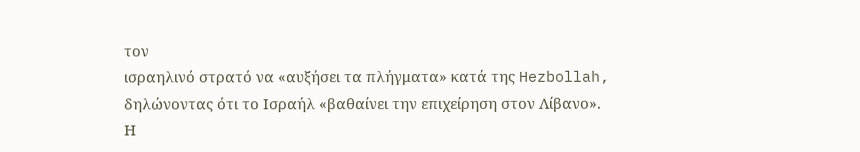τον
ισραηλινό στρατό να «αυξήσει τα πλήγματα» κατά της Hezbollah,
δηλώνοντας ότι το Ισραήλ «βαθαίνει την επιχείρηση στον Λίβανο».
Η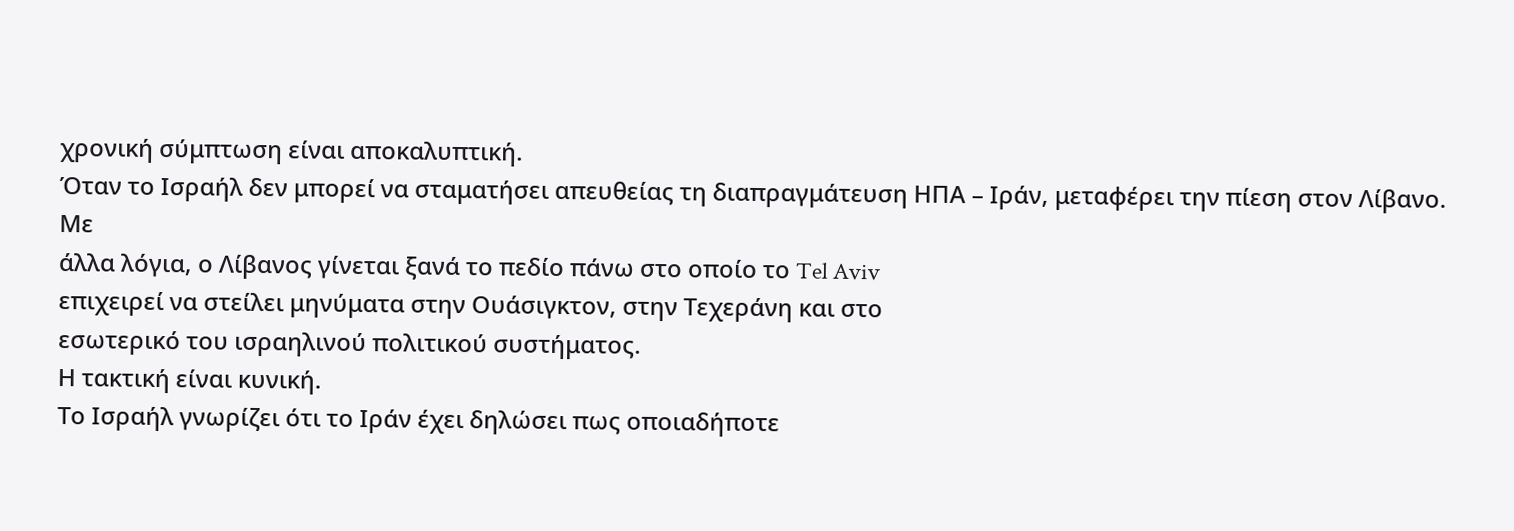χρονική σύμπτωση είναι αποκαλυπτική.
Όταν το Ισραήλ δεν μπορεί να σταματήσει απευθείας τη διαπραγμάτευση ΗΠΑ – Ιράν, μεταφέρει την πίεση στον Λίβανο.
Με
άλλα λόγια, ο Λίβανος γίνεται ξανά το πεδίο πάνω στο οποίο το Tel Aviv
επιχειρεί να στείλει μηνύματα στην Ουάσιγκτον, στην Τεχεράνη και στο
εσωτερικό του ισραηλινού πολιτικού συστήματος.
Η τακτική είναι κυνική.
Το Ισραήλ γνωρίζει ότι το Ιράν έχει δηλώσει πως οποιαδήποτε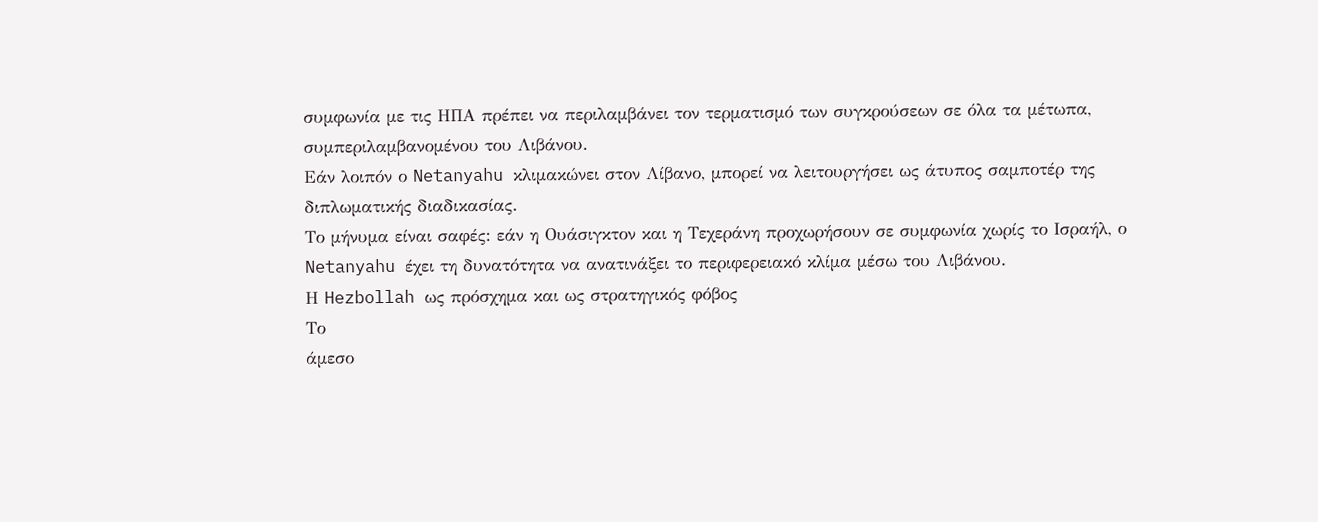συμφωνία με τις ΗΠΑ πρέπει να περιλαμβάνει τον τερματισμό των συγκρούσεων σε όλα τα μέτωπα, συμπεριλαμβανομένου του Λιβάνου.
Εάν λοιπόν ο Netanyahu κλιμακώνει στον Λίβανο, μπορεί να λειτουργήσει ως άτυπος σαμποτέρ της διπλωματικής διαδικασίας.
Το μήνυμα είναι σαφές: εάν η Ουάσιγκτον και η Τεχεράνη προχωρήσουν σε συμφωνία χωρίς το Ισραήλ, ο Netanyahu έχει τη δυνατότητα να ανατινάξει το περιφερειακό κλίμα μέσω του Λιβάνου.
Η Hezbollah ως πρόσχημα και ως στρατηγικός φόβος
Το
άμεσο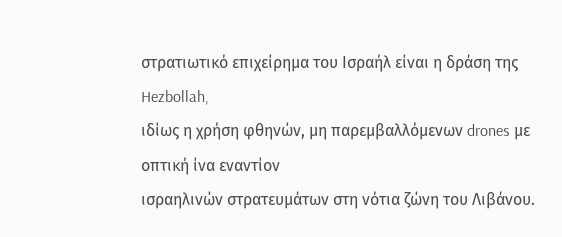στρατιωτικό επιχείρημα του Ισραήλ είναι η δράση της Hezbollah,
ιδίως η χρήση φθηνών, μη παρεμβαλλόμενων drones με οπτική ίνα εναντίον
ισραηλινών στρατευμάτων στη νότια ζώνη του Λιβάνου.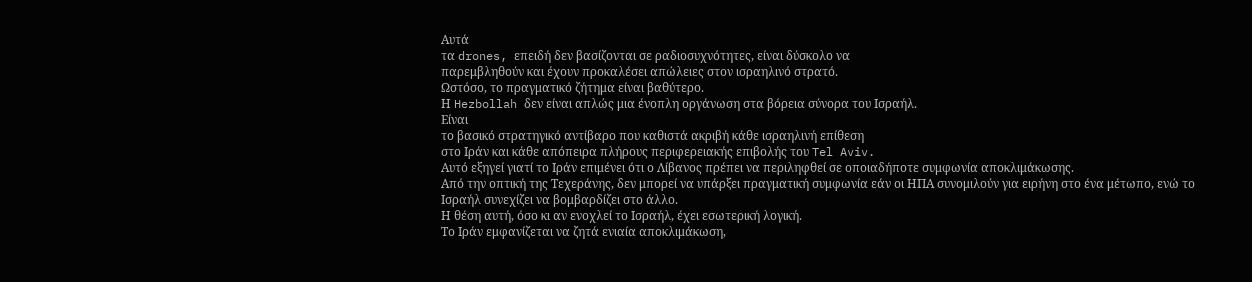Αυτά
τα drones, επειδή δεν βασίζονται σε ραδιοσυχνότητες, είναι δύσκολο να
παρεμβληθούν και έχουν προκαλέσει απώλειες στον ισραηλινό στρατό.
Ωστόσο, το πραγματικό ζήτημα είναι βαθύτερο.
Η Hezbollah δεν είναι απλώς μια ένοπλη οργάνωση στα βόρεια σύνορα του Ισραήλ.
Είναι
το βασικό στρατηγικό αντίβαρο που καθιστά ακριβή κάθε ισραηλινή επίθεση
στο Ιράν και κάθε απόπειρα πλήρους περιφερειακής επιβολής του Tel Aviv.
Αυτό εξηγεί γιατί το Ιράν επιμένει ότι ο Λίβανος πρέπει να περιληφθεί σε οποιαδήποτε συμφωνία αποκλιμάκωσης.
Από την οπτική της Τεχεράνης, δεν μπορεί να υπάρξει πραγματική συμφωνία εάν οι ΗΠΑ συνομιλούν για ειρήνη στο ένα μέτωπο, ενώ το Ισραήλ συνεχίζει να βομβαρδίζει στο άλλο.
Η θέση αυτή, όσο κι αν ενοχλεί το Ισραήλ, έχει εσωτερική λογική.
Το Ιράν εμφανίζεται να ζητά ενιαία αποκλιμάκωση,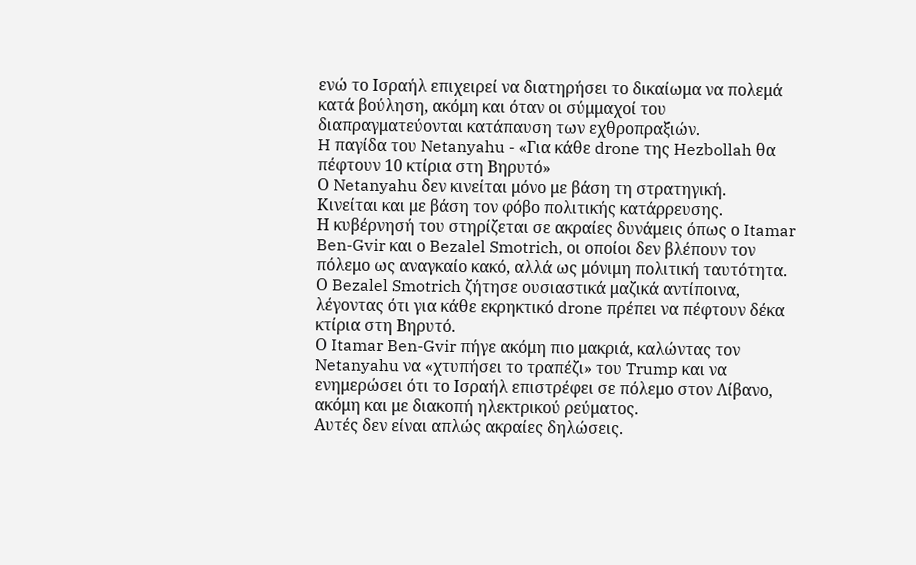ενώ το Ισραήλ επιχειρεί να διατηρήσει το δικαίωμα να πολεμά κατά βούληση, ακόμη και όταν οι σύμμαχοί του διαπραγματεύονται κατάπαυση των εχθροπραξιών.
H παγίδα του Netanyahu - «Για κάθε drone της Hezbollah θα πέφτουν 10 κτίρια στη Βηρυτό»
Ο Netanyahu δεν κινείται μόνο με βάση τη στρατηγική.
Κινείται και με βάση τον φόβο πολιτικής κατάρρευσης.
Η κυβέρνησή του στηρίζεται σε ακραίες δυνάμεις όπως ο Itamar Ben-Gvir και ο Bezalel Smotrich, οι οποίοι δεν βλέπουν τον πόλεμο ως αναγκαίο κακό, αλλά ως μόνιμη πολιτική ταυτότητα.
Ο Bezalel Smotrich ζήτησε ουσιαστικά μαζικά αντίποινα, λέγοντας ότι για κάθε εκρηκτικό drone πρέπει να πέφτουν δέκα κτίρια στη Βηρυτό.
Ο Itamar Ben-Gvir πήγε ακόμη πιο μακριά, καλώντας τον Netanyahu να «χτυπήσει το τραπέζι» του Trump και να ενημερώσει ότι το Ισραήλ επιστρέφει σε πόλεμο στον Λίβανο, ακόμη και με διακοπή ηλεκτρικού ρεύματος.
Αυτές δεν είναι απλώς ακραίες δηλώσεις.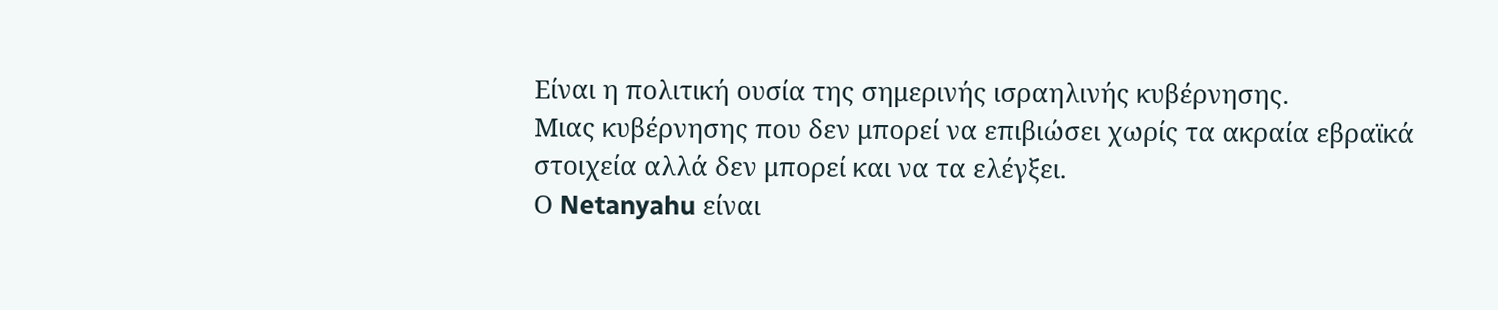Είναι η πολιτική ουσία της σημερινής ισραηλινής κυβέρνησης.
Μιας κυβέρνησης που δεν μπορεί να επιβιώσει χωρίς τα ακραία εβραϊκά στοιχεία αλλά δεν μπορεί και να τα ελέγξει.
Ο Netanyahu είναι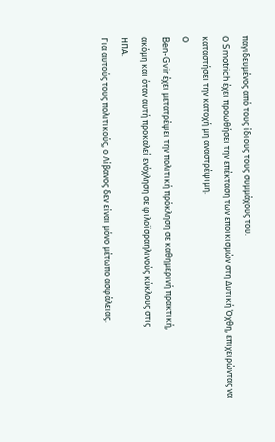παγιδευμένος από τους ίδιους τους συμμάχους του.
Ο Smotrich έχει προωθήσει την επέκταση των εποικισμών στη Δυτική Όχθη, επιχειρώντας να καταστήσει την κατοχή μη αναστρέψιμη.
Ο
Ben-Gvir έχει μετατρέψει την πολιτική πρόκληση σε καθημερινή πρακτική,
ακόμη και όταν αυτή προκαλεί ενόχληση σε φιλοϊσραηλινούς κύκλους στις
ΗΠΑ.
Για αυτούς τους πολιτικούς, ο Λίβανος δεν είναι μόνο μέτωπο ασφάλειας.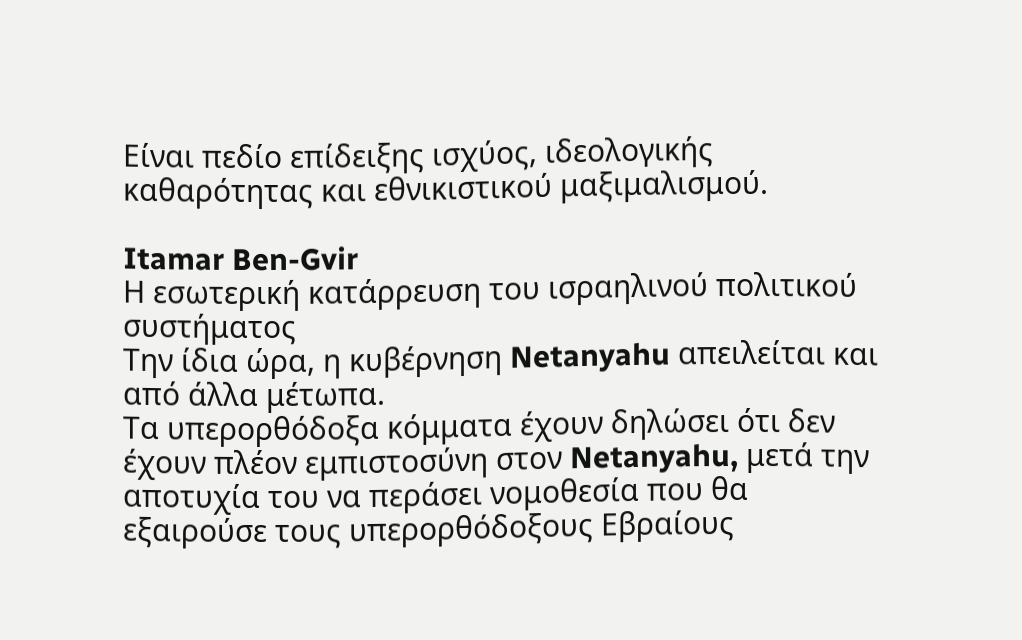Είναι πεδίο επίδειξης ισχύος, ιδεολογικής καθαρότητας και εθνικιστικού μαξιμαλισμού.

Itamar Ben-Gvir
Η εσωτερική κατάρρευση του ισραηλινού πολιτικού συστήματος
Την ίδια ώρα, η κυβέρνηση Netanyahu απειλείται και από άλλα μέτωπα.
Τα υπερορθόδοξα κόμματα έχουν δηλώσει ότι δεν έχουν πλέον εμπιστοσύνη στον Netanyahu, μετά την αποτυχία του να περάσει νομοθεσία που θα εξαιρούσε τους υπερορθόδοξους Εβραίους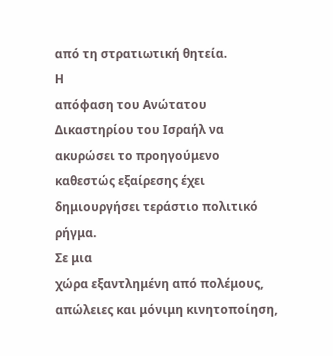από τη στρατιωτική θητεία.
Η
απόφαση του Ανώτατου Δικαστηρίου του Ισραήλ να ακυρώσει το προηγούμενο
καθεστώς εξαίρεσης έχει δημιουργήσει τεράστιο πολιτικό ρήγμα.
Σε μια
χώρα εξαντλημένη από πολέμους, απώλειες και μόνιμη κινητοποίηση,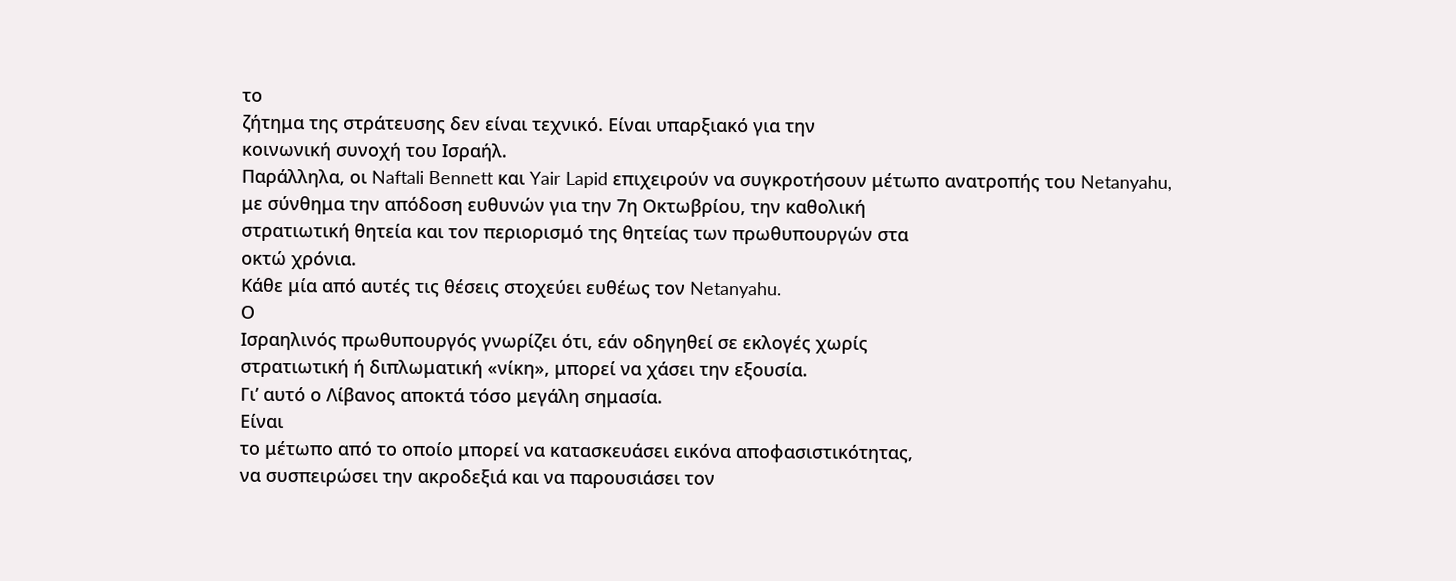το
ζήτημα της στράτευσης δεν είναι τεχνικό. Είναι υπαρξιακό για την
κοινωνική συνοχή του Ισραήλ.
Παράλληλα, οι Naftali Bennett και Yair Lapid επιχειρούν να συγκροτήσουν μέτωπο ανατροπής του Netanyahu,
με σύνθημα την απόδοση ευθυνών για την 7η Οκτωβρίου, την καθολική
στρατιωτική θητεία και τον περιορισμό της θητείας των πρωθυπουργών στα
οκτώ χρόνια.
Κάθε μία από αυτές τις θέσεις στοχεύει ευθέως τον Netanyahu.
Ο
Ισραηλινός πρωθυπουργός γνωρίζει ότι, εάν οδηγηθεί σε εκλογές χωρίς
στρατιωτική ή διπλωματική «νίκη», μπορεί να χάσει την εξουσία.
Γι’ αυτό ο Λίβανος αποκτά τόσο μεγάλη σημασία.
Είναι
το μέτωπο από το οποίο μπορεί να κατασκευάσει εικόνα αποφασιστικότητας,
να συσπειρώσει την ακροδεξιά και να παρουσιάσει τον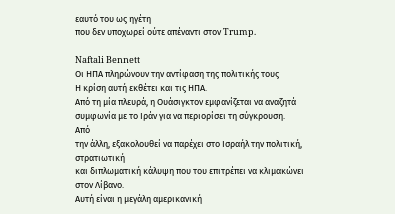εαυτό του ως ηγέτη
που δεν υποχωρεί ούτε απέναντι στον Trump.

Naftali Bennett
Οι ΗΠΑ πληρώνουν την αντίφαση της πολιτικής τους
Η κρίση αυτή εκθέτει και τις ΗΠΑ.
Από τη μία πλευρά, η Ουάσιγκτον εμφανίζεται να αναζητά συμφωνία με το Ιράν για να περιορίσει τη σύγκρουση.
Από
την άλλη, εξακολουθεί να παρέχει στο Ισραήλ την πολιτική, στρατιωτική
και διπλωματική κάλυψη που του επιτρέπει να κλιμακώνει στον Λίβανο.
Αυτή είναι η μεγάλη αμερικανική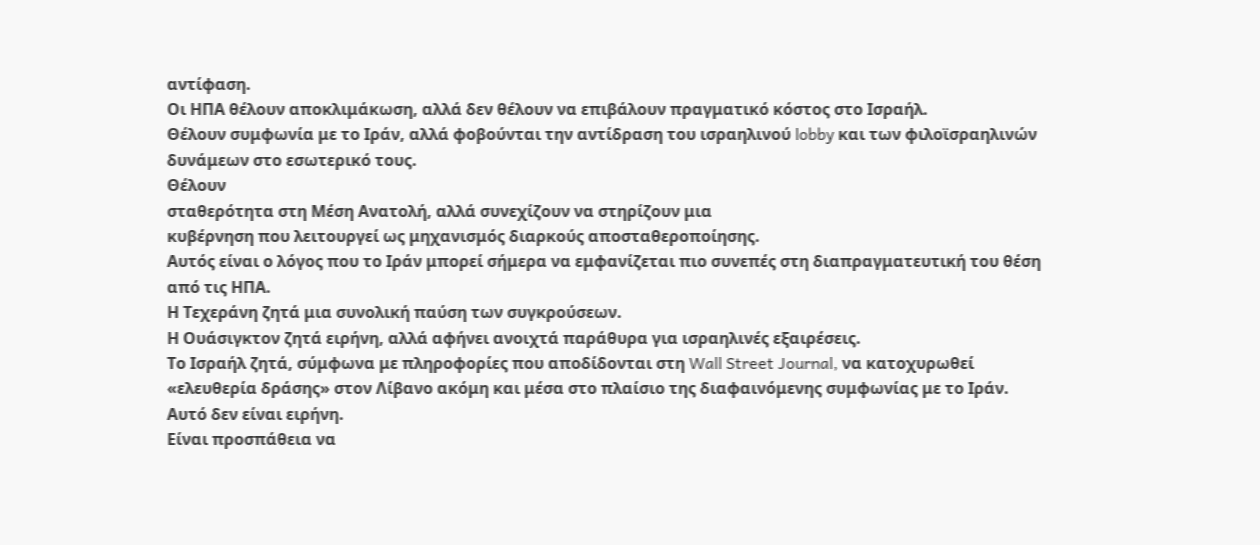αντίφαση.
Οι ΗΠΑ θέλουν αποκλιμάκωση, αλλά δεν θέλουν να επιβάλουν πραγματικό κόστος στο Ισραήλ.
Θέλουν συμφωνία με το Ιράν, αλλά φοβούνται την αντίδραση του ισραηλινού lobby και των φιλοϊσραηλινών δυνάμεων στο εσωτερικό τους.
Θέλουν
σταθερότητα στη Μέση Ανατολή, αλλά συνεχίζουν να στηρίζουν μια
κυβέρνηση που λειτουργεί ως μηχανισμός διαρκούς αποσταθεροποίησης.
Αυτός είναι ο λόγος που το Ιράν μπορεί σήμερα να εμφανίζεται πιο συνεπές στη διαπραγματευτική του θέση από τις ΗΠΑ.
Η Τεχεράνη ζητά μια συνολική παύση των συγκρούσεων.
Η Ουάσιγκτον ζητά ειρήνη, αλλά αφήνει ανοιχτά παράθυρα για ισραηλινές εξαιρέσεις.
Το Ισραήλ ζητά, σύμφωνα με πληροφορίες που αποδίδονται στη Wall Street Journal, να κατοχυρωθεί «ελευθερία δράσης» στον Λίβανο ακόμη και μέσα στο πλαίσιο της διαφαινόμενης συμφωνίας με το Ιράν.
Αυτό δεν είναι ειρήνη.
Είναι προσπάθεια να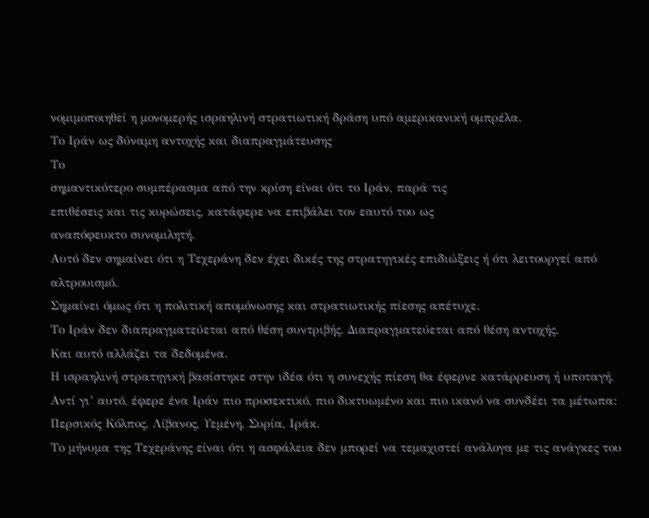νομιμοποιηθεί η μονομερής ισραηλινή στρατιωτική δράση υπό αμερικανική ομπρέλα.
Το Ιράν ως δύναμη αντοχής και διαπραγμάτευσης
Το
σημαντικότερο συμπέρασμα από την κρίση είναι ότι το Ιράν, παρά τις
επιθέσεις και τις κυρώσεις, κατάφερε να επιβάλει τον εαυτό του ως
αναπόφευκτο συνομιλητή.
Αυτό δεν σημαίνει ότι η Τεχεράνη δεν έχει δικές της στρατηγικές επιδιώξεις ή ότι λειτουργεί από αλτρουισμό.
Σημαίνει όμως ότι η πολιτική απομόνωσης και στρατιωτικής πίεσης απέτυχε.
Το Ιράν δεν διαπραγματεύεται από θέση συντριβής. Διαπραγματεύεται από θέση αντοχής.
Και αυτό αλλάζει τα δεδομένα.
Η ισραηλινή στρατηγική βασίστηκε στην ιδέα ότι η συνεχής πίεση θα έφερνε κατάρρευση ή υποταγή.
Αντί γι’ αυτό, έφερε ένα Ιράν πιο προσεκτικό, πιο δικτυωμένο και πιο ικανό να συνδέει τα μέτωπα: Περσικός Κόλπος, Λίβανος, Υεμένη, Συρία, Ιράκ.
Το μήνυμα της Τεχεράνης είναι ότι η ασφάλεια δεν μπορεί να τεμαχιστεί ανάλογα με τις ανάγκες του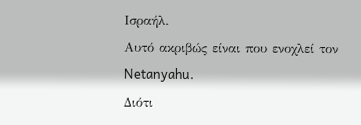Ισραήλ.
Αυτό ακριβώς είναι που ενοχλεί τον Netanyahu.
Διότι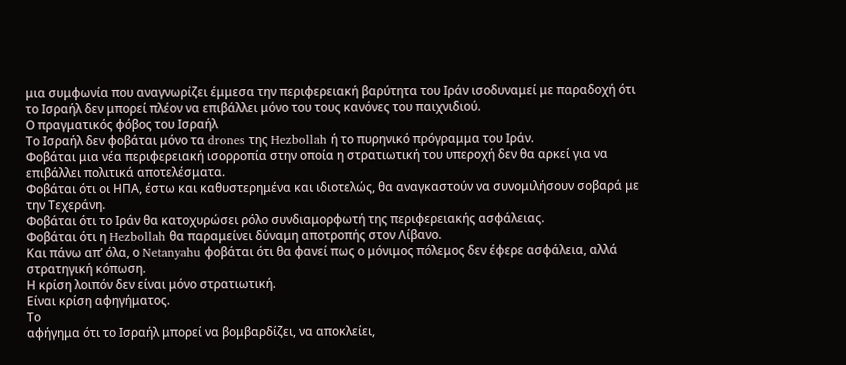μια συμφωνία που αναγνωρίζει έμμεσα την περιφερειακή βαρύτητα του Ιράν ισοδυναμεί με παραδοχή ότι το Ισραήλ δεν μπορεί πλέον να επιβάλλει μόνο του τους κανόνες του παιχνιδιού.
Ο πραγματικός φόβος του Ισραήλ
Το Ισραήλ δεν φοβάται μόνο τα drones της Hezbollah ή το πυρηνικό πρόγραμμα του Ιράν.
Φοβάται μια νέα περιφερειακή ισορροπία στην οποία η στρατιωτική του υπεροχή δεν θα αρκεί για να επιβάλλει πολιτικά αποτελέσματα.
Φοβάται ότι οι ΗΠΑ, έστω και καθυστερημένα και ιδιοτελώς, θα αναγκαστούν να συνομιλήσουν σοβαρά με την Τεχεράνη.
Φοβάται ότι το Ιράν θα κατοχυρώσει ρόλο συνδιαμορφωτή της περιφερειακής ασφάλειας.
Φοβάται ότι η Hezbollah θα παραμείνει δύναμη αποτροπής στον Λίβανο.
Και πάνω απ’ όλα, ο Netanyahu φοβάται ότι θα φανεί πως ο μόνιμος πόλεμος δεν έφερε ασφάλεια, αλλά στρατηγική κόπωση.
Η κρίση λοιπόν δεν είναι μόνο στρατιωτική.
Είναι κρίση αφηγήματος.
Το
αφήγημα ότι το Ισραήλ μπορεί να βομβαρδίζει, να αποκλείει,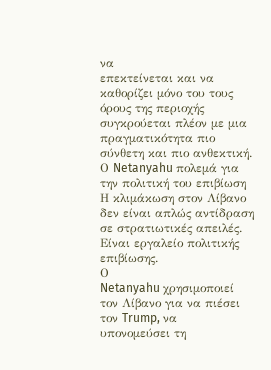να
επεκτείνεται και να καθορίζει μόνο του τους όρους της περιοχής
συγκρούεται πλέον με μια πραγματικότητα πιο σύνθετη και πιο ανθεκτική.
Ο Netanyahu πολεμά για την πολιτική του επιβίωση
Η κλιμάκωση στον Λίβανο δεν είναι απλώς αντίδραση σε στρατιωτικές απειλές.
Είναι εργαλείο πολιτικής επιβίωσης.
Ο
Netanyahu χρησιμοποιεί τον Λίβανο για να πιέσει τον Trump, να
υπονομεύσει τη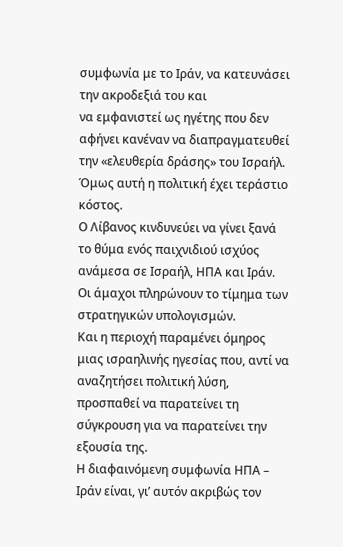συμφωνία με το Ιράν, να κατευνάσει την ακροδεξιά του και
να εμφανιστεί ως ηγέτης που δεν αφήνει κανέναν να διαπραγματευθεί την «ελευθερία δράσης» του Ισραήλ.
Όμως αυτή η πολιτική έχει τεράστιο κόστος.
Ο Λίβανος κινδυνεύει να γίνει ξανά το θύμα ενός παιχνιδιού ισχύος ανάμεσα σε Ισραήλ, ΗΠΑ και Ιράν.
Οι άμαχοι πληρώνουν το τίμημα των στρατηγικών υπολογισμών.
Και η περιοχή παραμένει όμηρος μιας ισραηλινής ηγεσίας που, αντί να αναζητήσει πολιτική λύση, προσπαθεί να παρατείνει τη σύγκρουση για να παρατείνει την εξουσία της.
Η διαφαινόμενη συμφωνία ΗΠΑ – Ιράν είναι, γι’ αυτόν ακριβώς τον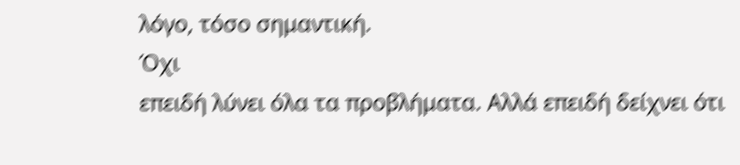λόγο, τόσο σημαντική.
Όχι
επειδή λύνει όλα τα προβλήματα. Αλλά επειδή δείχνει ότι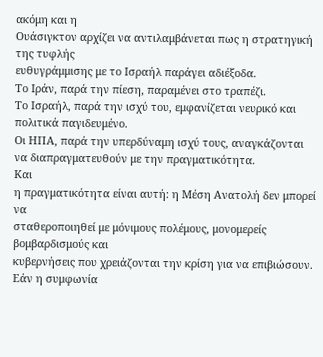ακόμη και η
Ουάσιγκτον αρχίζει να αντιλαμβάνεται πως η στρατηγική της τυφλής
ευθυγράμμισης με το Ισραήλ παράγει αδιέξοδα.
Το Ιράν, παρά την πίεση, παραμένει στο τραπέζι.
Το Ισραήλ, παρά την ισχύ του, εμφανίζεται νευρικό και πολιτικά παγιδευμένο.
Οι ΗΠΑ, παρά την υπερδύναμη ισχύ τους, αναγκάζονται να διαπραγματευθούν με την πραγματικότητα.
Και
η πραγματικότητα είναι αυτή: η Μέση Ανατολή δεν μπορεί να
σταθεροποιηθεί με μόνιμους πολέμους, μονομερείς βομβαρδισμούς και
κυβερνήσεις που χρειάζονται την κρίση για να επιβιώσουν.
Εάν η συμφωνία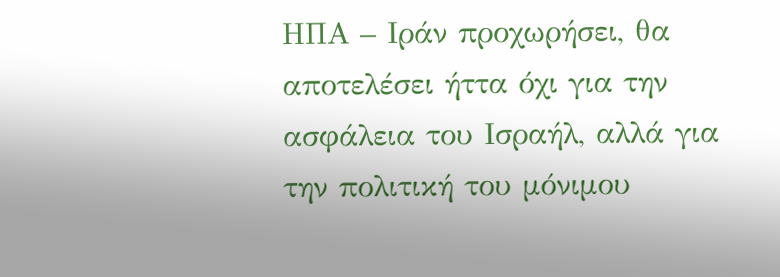ΗΠΑ – Ιράν προχωρήσει, θα αποτελέσει ήττα όχι για την ασφάλεια του Ισραήλ, αλλά για την πολιτική του μόνιμου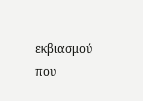εκβιασμού που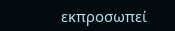εκπροσωπεί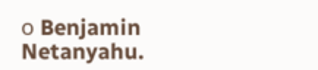ο Benjamin Netanyahu.